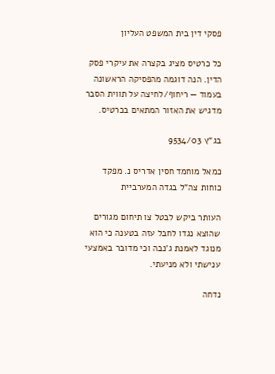פסקי דין בית המשפט העליון

כל כרטיס מציג בקצרה את עיקרי פסק הדין. הנה דוגמה מהפסיקה הראשונה בעמוד — ריחוף/לחיצה על תווית הסבר מדגיש את האזור המתאים בכרטיס.

בג"ץ 9534/03

כמאל מוחמד חסין אדריס נ. מפקד כוחות צה"ל בגדה המערביית

העותר ביקש לבטל צו תיחום מגורים שהוצא נגדו לחבל עזה בטענה כי הוא מנוגד לאמנת ג'נבה וכי מדובר באמצעי ענישתי ולא מניעתי.

נדחה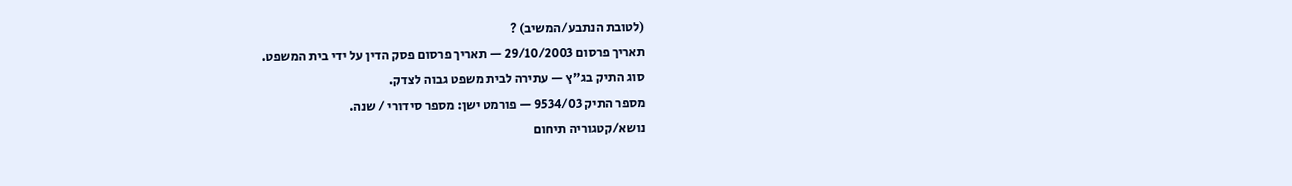(לטובת הנתבע/המשיב) ?
תאריך פרסום 29/10/2003 — תאריך פרסום פסק הדין על ידי בית המשפט.
סוג התיק בג"ץ — עתירה לבית משפט גבוה לצדק.
מספר התיק 9534/03 — פורמט ישן: מספר סידורי / שנה.
נושא/קטגוריה תיחום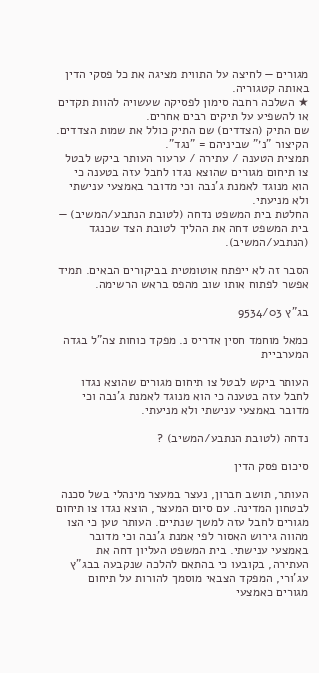מגורים — לחיצה על התווית מציגה את כל פסקי הדין באותה קטגוריה.
★ השלכה רחבה סימון לפסיקה שעשויה להוות תקדים או להשפיע על תיקים רבים אחרים.
שם התיק (הצדדים) שם התיק כולל את שמות הצדדים. הקיצור "נ׳" שביניהם = "נגד".
תמצית הטענה / עתירה / ערעור העותר ביקש לבטל צו תיחום מגורים שהוצא נגדו לחבל עזה בטענה כי הוא מנוגד לאמנת ג'נבה וכי מדובר באמצעי ענישתי ולא מניעתי.
החלטת בית המשפט נדחה (לטובת הנתבע/המשיב) — בית המשפט דחה את ההליך לטובת הצד שכנגד (הנתבע/המשיב).

הסבר זה לא ייפתח אוטומטית בביקורים הבאים. תמיד אפשר לפתוח אותו שוב מהפס בראש הרשימה.

בג"ץ 9534/03

כמאל מוחמד חסין אדריס נ. מפקד כוחות צה"ל בגדה המערביית

העותר ביקש לבטל צו תיחום מגורים שהוצא נגדו לחבל עזה בטענה כי הוא מנוגד לאמנת ג'נבה וכי מדובר באמצעי ענישתי ולא מניעתי.

נדחה (לטובת הנתבע/המשיב) ?

סיכום פסק הדין

העותר, תושב חברון, נעצר במעצר מינהלי בשל סכנה לבטחון המדינה. עם סיום המעצר, הוצא נגדו צו תיחום מגורים לחבל עזה למשך שנתיים. העותר טען כי הצו מהווה גירוש האסור לפי אמנת ג'נבה וכי מדובר באמצעי ענישתי. בית המשפט העליון דחה את העתירה, בקובעו כי בהתאם להלכה שנקבעה בבג"ץ עג'ורי, המפקד הצבאי מוסמך להורות על תיחום מגורים כאמצעי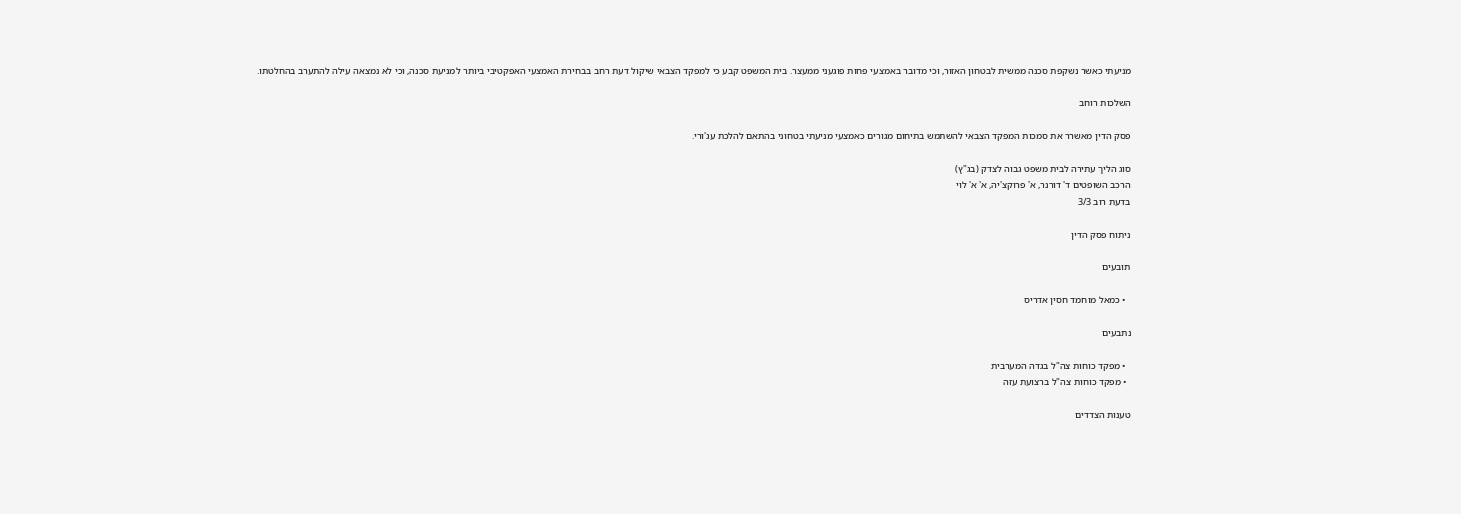מניעתי כאשר נשקפת סכנה ממשית לבטחון האזור, וכי מדובר באמצעי פחות פוגעני ממעצר. בית המשפט קבע כי למפקד הצבאי שיקול דעת רחב בבחירת האמצעי האפקטיבי ביותר למניעת סכנה, וכי לא נמצאה עילה להתערב בהחלטתו.

השלכות רוחב

פסק הדין מאשרר את סמכות המפקד הצבאי להשתמש בתיחום מגורים כאמצעי מניעתי בטחוני בהתאם להלכת עג'ורי.

סוג הליך עתירה לבית משפט גבוה לצדק (בג"ץ)
הרכב השופטים ד' דורנר, א' פרוקצ'יה, א' א' לוי
בדעת רוב 3/3

ניתוח פסק הדין

תובעים

  • כמאל מוחמד חסין אדריס

נתבעים

  • מפקד כוחות צה"ל בגדה המערבית
  • מפקד כוחות צה"ל ברצועת עזה

טענות הצדדים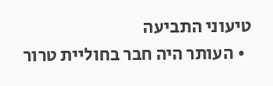טיעוני התביעה
  • העותר היה חבר בחוליית טרור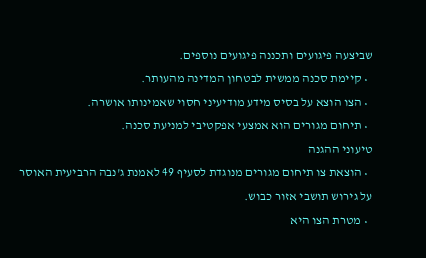שביצעה פיגועים ותכננה פיגועים נוספים.
  • קיימת סכנה ממשית לבטחון המדינה מהעותר.
  • הצו הוצא על בסיס מידע מודיעיני חסוי שאמינותו אושרה.
  • תיחום מגורים הוא אמצעי אפקטיבי למניעת סכנה.
טיעוני ההגנה
  • הוצאת צו תיחום מגורים מנוגדת לסעיף 49 לאמנת ג'נבה הרביעית האוסר על גירוש תושבי אזור כבוש.
  • מטרת הצו היא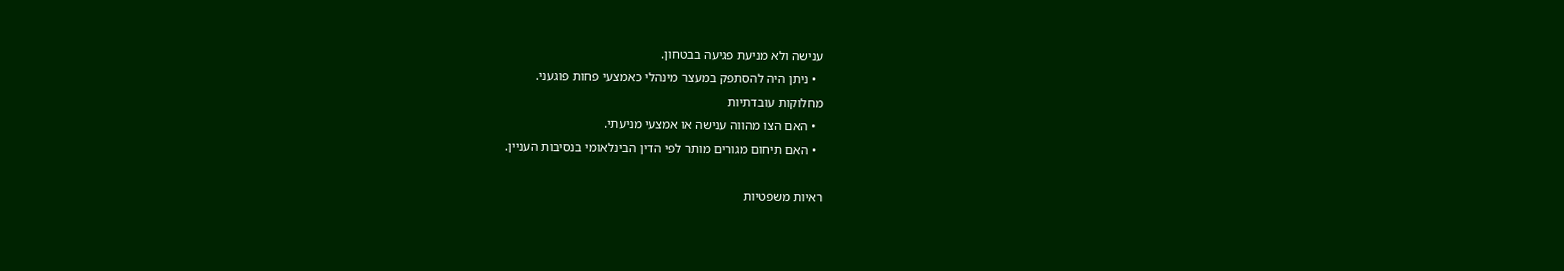ענישה ולא מניעת פגיעה בבטחון.
  • ניתן היה להסתפק במעצר מינהלי כאמצעי פחות פוגעני.
מחלוקות עובדתיות
  • האם הצו מהווה ענישה או אמצעי מניעתי.
  • האם תיחום מגורים מותר לפי הדין הבינלאומי בנסיבות העניין.

ראיות משפטיות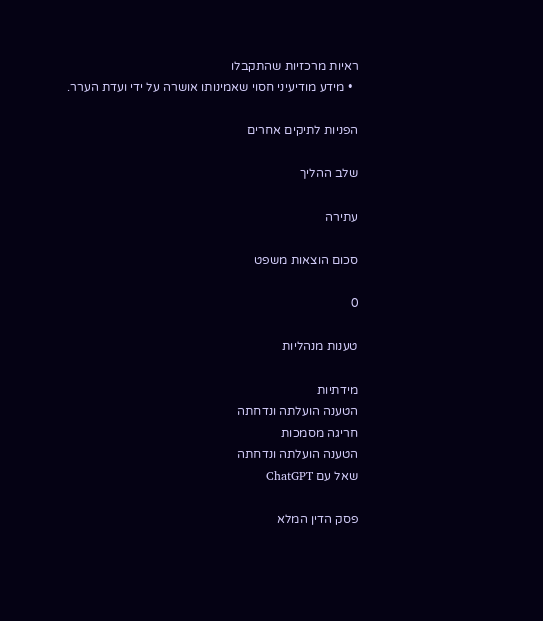ראיות מרכזיות שהתקבלו
  • מידע מודיעיני חסוי שאמינותו אושרה על ידי ועדת הערר.

הפניות לתיקים אחרים

שלב ההליך

עתירה

סכום הוצאות משפט

0

טענות מנהליות

מידתיות
הטענה הועלתה ונדחתה
חריגה מסמכות
הטענה הועלתה ונדחתה
שאל עם ChatGPT

פסק הדין המלא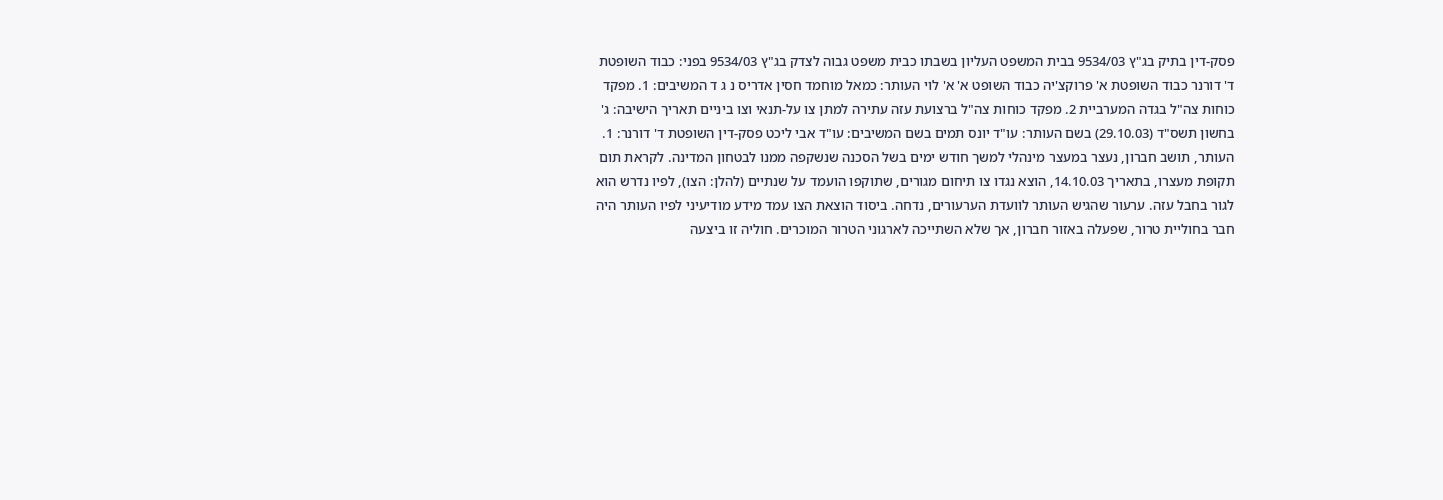פסק-דין בתיק בג"ץ 9534/03 בבית המשפט העליון בשבתו כבית משפט גבוה לצדק בג"ץ 9534/03 בפני: כבוד השופטת ד' דורנר כבוד השופטת א' פרוקצ'יה כבוד השופט א' א' לוי העותר: כמאל מוחמד חסין אדריס נ ג ד המשיבים: 1. מפקד כוחות צה"ל בגדה המערביית 2. מפקד כוחות צה"ל ברצועת עזה עתירה למתן צו על-תנאי וצו ביניים תאריך הישיבה: ג' בחשון תשס"ד (29.10.03) בשם העותר: עו"ד יונס תמים בשם המשיבים: עו"ד אבי ליכט פסק-דין השופטת ד' דורנר: 1. העותר, תושב חברון, נעצר במעצר מינהלי למשך חודש ימים בשל הסכנה שנשקפה ממנו לבטחון המדינה. לקראת תום תקופת מעצרו, בתאריך 14.10.03, הוצא נגדו צו תיחום מגורים, שתוקפו הועמד על שנתיים (להלן: הצו), לפיו נדרש הוא לגור בחבל עזה. ערעור שהגיש העותר לוועדת הערעורים, נדחה. ביסוד הוצאת הצו עמד מידע מודיעיני לפיו העותר היה חבר בחוליית טרור, שפעלה באזור חברון, אך שלא השתייכה לארגוני הטרור המוכרים. חוליה זו ביצעה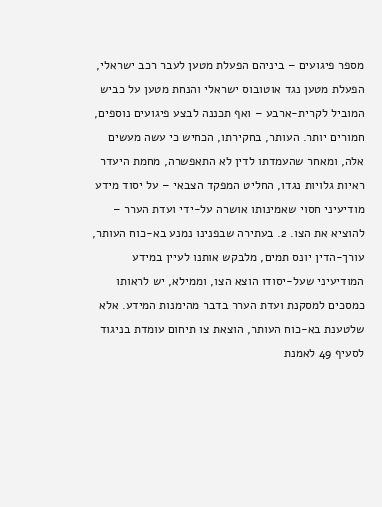מספר פיגועים – ביניהם הפעלת מטען לעבר רכב ישראלי, הפעלת מטען נגד אוטובוס ישראלי והנחת מטען על כביש המוביל לקרית-ארבע – ואף תכננה לבצע פיגועים נוספים, חמורים יותר. העותר, בחקירתו, הכחיש כי עשה מעשים אלה, ומאחר שהעמדתו לדין לא התאפשרה, מחמת היעדר ראיות גלויות נגדו, החליט המפקד הצבאי – על יסוד מידע מודיעיני חסוי שאמינותו אושרה על-ידי ועדת הערר – להוציא את הצו. 2. בעתירה שבפנינו נמנע בא-כוח העותר, עורך-הדין יונס תמים, מלבקש אותנו לעיין במידע המודיעיני שעל-יסודו הוצא הצו, וממילא, יש לראותו כמסכים למסקנת ועדת הערר בדבר מהימנות המידע. אלא שלטענת בא-כוח העותר, הוצאת צו תיחום עומדת בניגוד לסעיף 49 לאמנת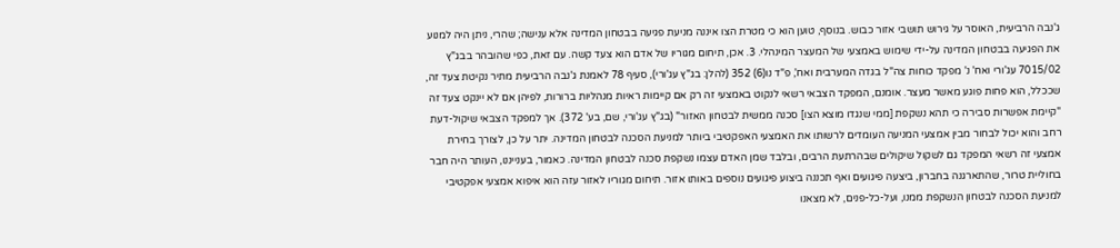ג'נבה הרביעית, האוסר על גירוש תושבי אזור כבוש. בנוסף, טוען הוא כי מטרת הצו איננה מניעת פגיעה בבטחון המדינה אלא ענישה; שהרי, ניתן היה למנוע את הפגיעה בבטחון המדינה על-ידי שימוש באמצעי של המעצר המינהלי. 3. אכן, תיחום מגוריו של אדם הוא צעד קשה. עם זאת, כפי שהובהר בבג"ץ 7015/02 עג'ורי ואח' נ' מפקד כוחות צה"ל בגדה המערבית ואח', פ"ד נו(6) 352 (להלן: בג"ץ עג'ורי), סעיף 78 לאמנת ג'נבה הרביעית מתיר נקיטת צעד זה, שככלל, הוא פחות פוגע מאשר מעצר. אומנם, המפקד הצבאי רשאי לנקוט באמצעי זה רק אם קיימות ראיות מנהליות ברורות, לפיהן אם לא יינקט צעד זה "קיימת אפשרות סבירה כי תהא נשקפת [ממי שנגדו מוצא הצו] סכנה ממשית לבטחון האזור" (בג"ץ עג'ורי, שם, בע' 372). אך למפקד הצבאי שיקול-דעת רחב והוא יכול לבחור מבין אמצעי המניעה העומדים לרשותו את האמצעי האפקטיבי ביותר למניעת הסכנה לבטחון המדינה. יתר על כן, לצורך בחירת אמצעי זה רשאי המפקד גם לשקול שיקולים שבהרתעת הרבים, ובלבד שמן האדם עצמו נשקפת סכנה לבטחון המדינה. כאמור, בענייננו, העותר היה חבר בחוליית טרור, שהתארגנה בחברון, ביצעה פיגועים ואף תכננה ביצוע פיגועים נוספים באותו אזור. תיחום מגוריו לאזור עזה הוא איפוא אמצעי אפקטיבי למניעת הסכנה לבטחון הנשקפת ממנו, ועל-כל-פנים, לא מצאנו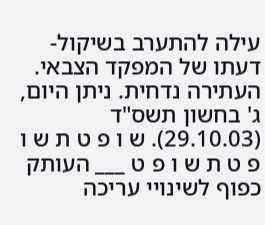עילה להתערב בשיקול-דעתו של המפקד הצבאי. העתירה נדחית. ניתן היום, ג' בחשון תשס"ד (29.10.03). ש ו פ ט ת ש ו פ ט ת ש ו פ ט ___ העותק כפוף לשינויי עריכה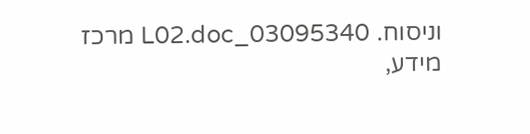וניסוח. 03095340_L02.doc מרכז מידע,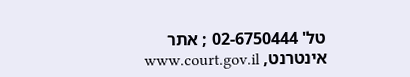טל' 02-6750444 ; אתר אינטרנט, www.court.gov.il